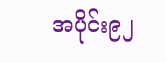အပိုင်း၉၂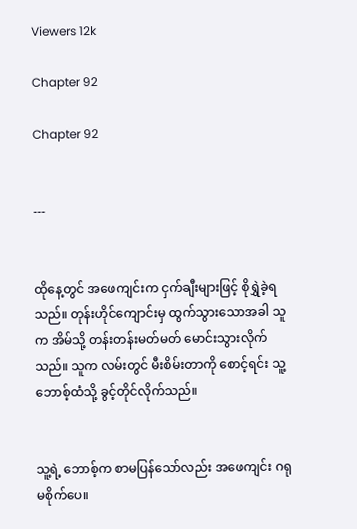Viewers 12k

Chapter 92

Chapter 92


---


ထိုနေ့တွင် အဖေကျင်းက ငှက်ချီးများဖြင့် စိုရွှဲခဲ့ရသည်။ တုန်းဟိုင်ကျောင်းမှ ထွက်သွားသောအခါ သူက အိမ်သို့ တန်းတန်းမတ်မတ် မောင်းသွားလိုက်သည်။ သူက လမ်းတွင် မီးစိမ်းတာကို စောင့်ရင်း သူ့ဘောစ့်ထံသို့ ခွင့်တိုင်လိုက်သည်။


သူ့ရဲ့ ဘောစ့်က စာမပြန်သော်လည်း အဖေကျင်း ဂရုမစိုက်ပေ။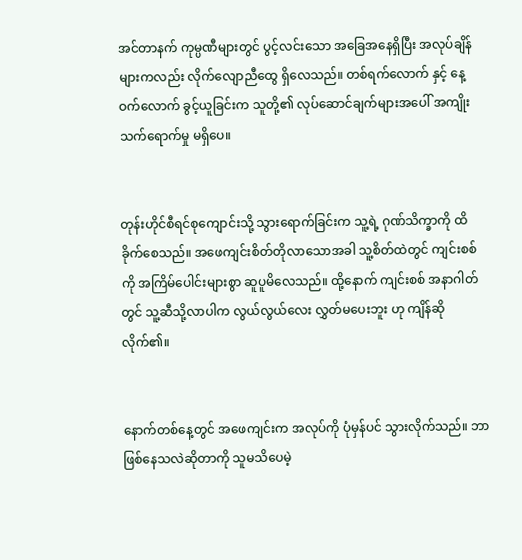အင်တာနက် ကုမ္ပဏီများတွင် ပွင့်လင်းသော အခြေအနေရှိပြီး အလုပ်ချိန်များကလည်း လိုက်လျောညီထွေ ရှိလေသည်။ တစ်ရက်လောက် နှင့် နေ့ဝက်လောက် ခွင့်ယူခြင်းက သူတို့၏ လုပ်ဆောင်ချက်များအပေါ် အကျိုးသက်ရောက်မှု မရှိပေ။


တုန်းဟိုင်စီရင်စုကျောင်းသို့ သွားရောက်ခြင်းက သူ့ရဲ့ ဂုဏ်သိက္ခာကို ထိခိုက်စေသည်။ အဖေကျင်းစိတ်တိုလာသောအခါ သူ့စိတ်ထဲတွင် ကျင်းစစ်ကို အကြိမ်ပေါင်းများစွာ ဆူပူမိလေသည်။ ထို့နောက် ကျင်းစစ် အနာဂါတ်တွင် သူ့ဆီသို့လာပါက လွယ်လွယ်လေး လွှတ်မပေးဘူး ဟု ကျိန်ဆိုလိုက်၏။


နောက်တစ်နေ့တွင် အဖေကျင်းက အလုပ်ကို ပုံမှန်ပင် သွားလိုက်သည်။ ဘာဖြစ်နေသလဲဆိုတာကို သူမသိပေမဲ့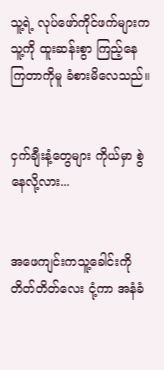သူ့ရဲ့ လုပ်ဖော်ကိုင်ဖက်များက သူ့ကို ထူးဆန်းစွာ ကြည့်နေကြတာကိုမူ ခံစားမိလေသည်။


ငှက်ချီးနံ့တွေများ ကိုယ်မှာ စွဲနေလို့လား...


အဖေကျင်းကသူ့ခေါင်းကို တိတ်တိတ်လေး ငုံ့ကာ အနံခံ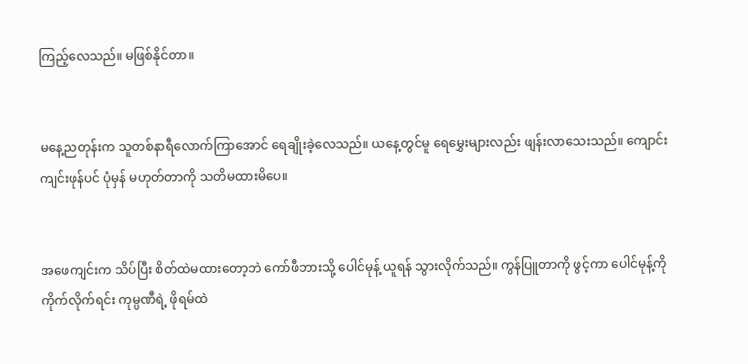ကြည့်လေသည်။ မဖြစ်နိုင်တာ။


မနေ့ညတုန်းက သူတစ်နာရီလောက်ကြာအောင် ရေချိုးခဲ့လေသည်။ ယနေ့တွင်မူ ရေမွှေးများလည်း ဖျန်းလာသေးသည်။ ကျောင်းကျင်းဖုန်ပင် ပုံမှန် မဟုတ်တာကို သတိမထားမိပေ။


အဖေကျင်းက သိပ်ပြီး စိတ်ထဲမထားတော့ဘဲ ကော်ဖီဘားသို့ ပေါင်မုန့် ယူရန် သွားလိုက်သည်။ ကွန်ပြူတာကို ဖွင့်ကာ ပေါင်မုန့်ကို ကိုက်လိုက်ရင်း ကုမ္ပဏီရဲ့ ဖိုရမ်ထဲ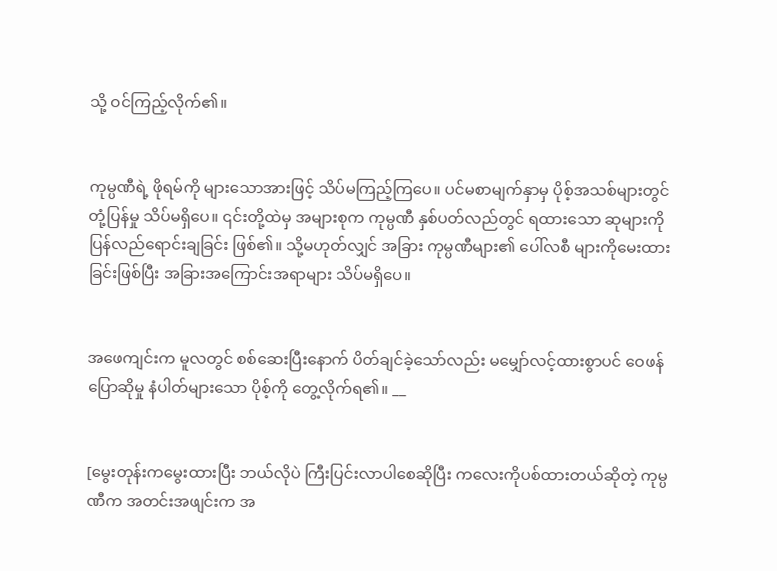သို့ ဝင်ကြည့်လိုက်၏။


ကုမ္ပဏီရဲ့ ဖိုရမ်ကို များသောအားဖြင့် သိပ်မကြည့်ကြပေ။ ပင်မစာမျက်နှာမှ ပိုစ့်အသစ်များတွင် တုံ့ပြန်မှု သိပ်မရှိပေ။ ၎င်းတို့ထဲမှ အများစုက ကုမ္ပဏီ နှစ်ပတ်လည်တွင် ရထားသော ဆုများကို ပြန်လည်ရောင်းချခြင်း ဖြစ်၏။ သို့မဟုတ်လျှင် အခြား ကုမ္ပဏီများ၏ ပေါ်လစီ များကိုမေးထားခြင်းဖြစ်ပြီး အခြားအကြောင်းအရာများ သိပ်မရှိပေ။


အဖေကျင်းက မူလတွင် စစ်ဆေးပြီးနောက် ပိတ်ချင်ခဲ့သော်လည်း မမျှော်လင့်ထားစွာပင် ဝေဖန်ပြောဆိုမှု နံပါတ်များသော ပိုစ့်ကို တွေ့လိုက်ရ၏။ __


[မွေးတုန်းကမွေးထားပြီး ဘယ်လိုပဲ ကြီးပြင်းလာပါစေဆိုပြီး ကလေးကိုပစ်ထားတယ်ဆိုတဲ့ ကုမ္ပဏီက အတင်းအဖျင်းက အ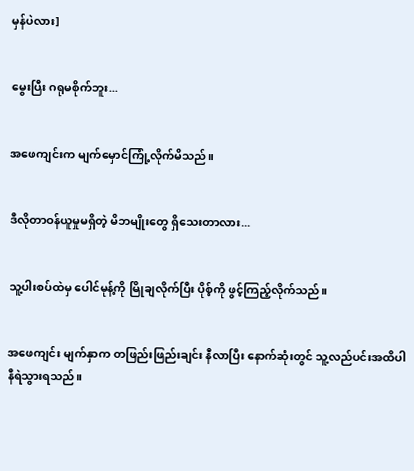မှန်ပဲလား]


မွေးပြီး ဂရုမစိုက်ဘူး...


အဖေကျင်းက မျက်မှောင်ကြုံ့လိုက်မိသည်။


ဒီလိုတာဝန်ယူမှုမရှိတဲ့ မိဘမျိုးတွေ ရှိသေးတာလား...


သူ့ပါးစပ်ထဲမှ ပေါင်မုန့်ကို မြိုချလိုက်ပြီး ပိုစ့်ကို ဖွင့်ကြည့်လိုက်သည်။


အဖေကျင်း မျက်နှာက တဖြည်းဖြည်းချင်း နီလာပြီး နောက်ဆုံးတွင် သူ့လည်ပင်းအထိပါ နီရဲသွားရသည်။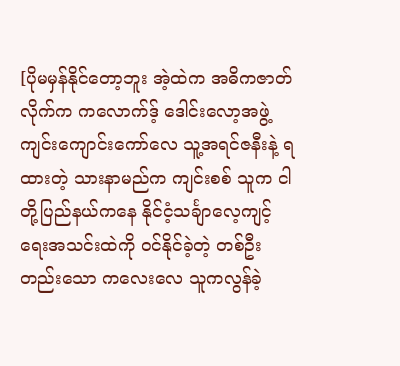[ပိုမမှန်နိုင်တော့ဘူး အဲ့ထဲက အဓိကဇာတ်လိုက်က ကလောက်ဒ့် ဒေါင်းလော့အဖွဲ့ ကျင်းကျောင်းကော်လေ သူ့အရင်ဇနီးနဲ့ ရထားတဲ့ သားနာမည်က ကျင်းစစ် သူက ငါတို့ပြည်နယ်ကနေ နိုင်ငံ့သင်္ချာလေ့ကျင့်ရေးအသင်းထဲကို ဝင်နိုင်ခဲ့တဲ့ တစ်ဦးတည်းသော ကလေးလေ သူကလွန်ခဲ့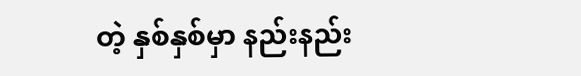တဲ့ နှစ်နှစ်မှာ နည်းနည်း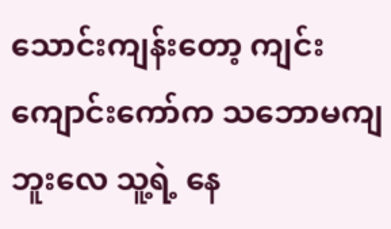သောင်းကျန်းတော့ ကျင်းကျောင်းကော်က သဘောမကျဘူးလေ သူ့ရဲ့ နေ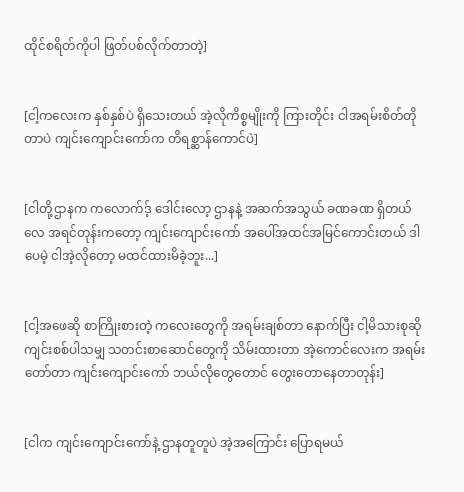ထိုင်စရိတ်ကိုပါ ဖြတ်ပစ်လိုက်တာတဲ့]


[ငါ့ကလေးက နှစ်နှစ်ပဲ ရှိသေးတယ် အဲ့လိုကိစ္စမျိုးကို ကြားတိုင်း ငါအရမ်းစိတ်တိုတာပဲ ကျင်းကျောင်းကော်က တိရစ္ဆာန်ကောင်ပဲ]


[ငါတို့ဌာနက ကလောက်ဒ့် ဒေါင်းလော့ ဌာနနဲ့ အဆက်အသွယ် ခဏခဏ ရှိတယ်လေ အရင်တုန်းကတော့ ကျင်းကျောင်းကော် အပေါ်အထင်အမြင်ကောင်းတယ် ဒါပေမဲ့ ငါအဲ့လိုတော့ မထင်ထားမိခဲ့ဘူး...]


[ငါ့အဖေဆို စာကြိုးစားတဲ့ ကလေးတွေကို အရမ်းချစ်တာ နောက်ပြီး ငါ့မိသားစုဆို ကျင်းစစ်ပါသမျှ သတင်းစာဆောင်တွေကို သိမ်းထားတာ အဲ့ကောင်လေးက အရမ်းတော်တာ ကျင်းကျောင်းကော် ဘယ်လိုတွေတောင် တွေးတောနေတာတုန်း]


[ငါက ကျင်းကျောင်းကော်နဲ့ ဌာနတူတူပဲ အဲ့အကြောင်း ပြောရမယ်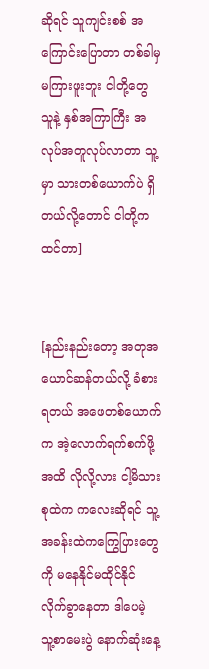ဆိုရင် သူကျင်းစစ် အကြောင်းပြောတာ တစ်ခါမှ မကြားဖူးဘူး ငါတို့တွေ သူနဲ့ နှစ်အကြာကြီး အလုပ်အတူလုပ်လာတာ သူ့မှာ သားတစ်ယောက်ပဲ ရှိတယ်လို့တောင် ငါတို့က ထင်တာ]


[နည်းနည်းတော့ အတုအယောင်ဆန်တယ်လို့ ခံစားရတယ် အဖေတစ်ယောက်က အဲ့လောက်ရက်စက်ဖို့အထိ လိုလို့လား ငါ့မိသားစုထဲက ကလေးဆိုရင် သူ့အခန်းထဲကကြွေပြားတွေကို မနေနိုင်မထိုင်နိုင် လိုက်ခွာနေတာ ဒါပေမဲ့ သူ့စာမေးပွဲ နောက်ဆုံးနေ့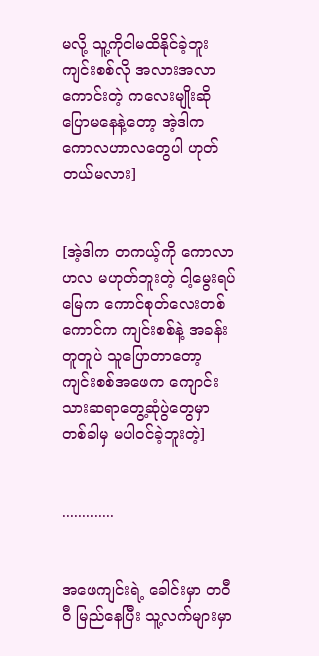မလို့ သူ့ကိုငါမထိနိုင်ခဲ့ဘူး ကျင်းစစ်လို အလားအလာကောင်းတဲ့ ကလေးမျိုးဆို ပြောမနေနဲ့တော့ အဲ့ဒါက ကောလဟာလတွေပါ ဟုတ်တယ်မလား]


[အဲ့ဒါက တကယ့်ကို ကောလာဟလ မဟုတ်ဘူးတဲ့ ငါ့မွေးရပ်မြေက ကောင်စုတ်လေးတစ်ကောင်က ကျင်းစစ်နဲ့ အခန်းတူတူပဲ သူပြောတာတော့ ကျင်းစစ်အဖေက ကျောင်းသားဆရာတွေ့ဆုံပွဲတွေမှာ တစ်ခါမှ မပါဝင်ခဲ့ဘူးတဲ့]


.............


အဖေကျင်းရဲ့ ခေါင်းမှာ တဝီဝီ မြည်နေပြီး သူ့လက်များမှာ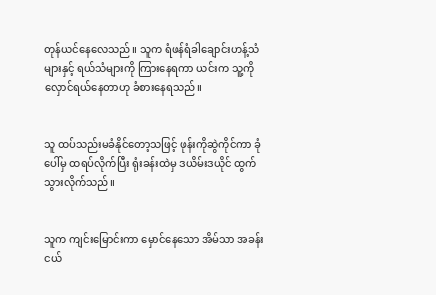တုန်ယင်နေလေသည်။ သူက ရံဖန်ရံခါချောင်းဟန့်သံများနှင့် ရယ်သံများကို ကြားနေရကာ ယင်းက သူ့ကိုလှောင်ရယ်နေတာဟု ခံစားနေရသည်။


သူ ထပ်သည်းမခံနိုင်တော့သဖြင့် ဖုန်းကိုဆွဲကိုင်ကာ ခုံပေါ်မှ ထရပ်လိုက်ပြီး ရုံးခန်းထဲမှ ဒယိမ်းဒယိုင် ထွက်သွားလိုက်သည်။


သူက ကျင်းမြောင်းကာ မှောင်နေသော အိမ်သာ အခန်းငယ်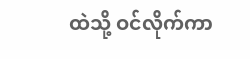ထဲသို့ ဝင်လိုက်ကာ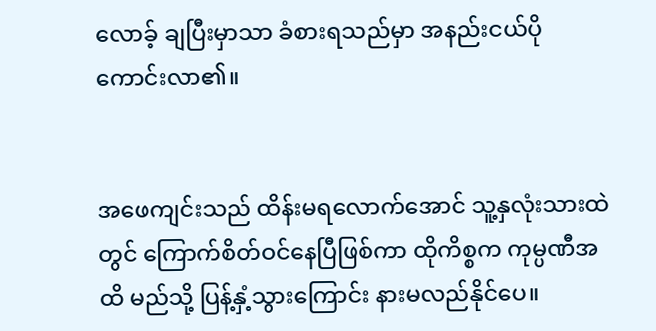လောခ့် ချပြီးမှာသာ ခံစားရသည်မှာ အနည်းငယ်ပိုကောင်းလာ၏။


အဖေကျင်းသည် ထိန်းမရလောက်အောင် သူ့နှလုံးသားထဲတွင် ကြောက်စိတ်ဝင်နေပြီဖြစ်ကာ ထိုကိစ္စက ကုမ္ပဏီအထိ မည်သို့ ပြန့်နှံ့သွားကြောင်း နားမလည်နိုင်ပေ။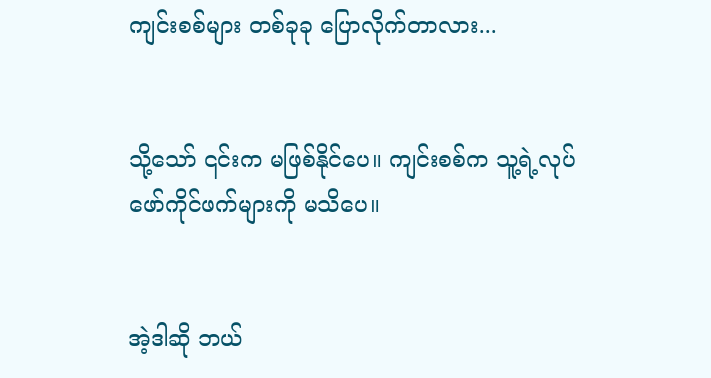ကျင်းစစ်များ တစ်ခုခု ပြောလိုက်တာလား...


သို့သော် ၎င်းက မဖြစ်နိုင်ပေ။ ကျင်းစစ်က သူ့ရဲ့လုပ်ဖော်ကိုင်ဖက်များကို မသိပေ။


အဲ့ဒါဆို ဘယ်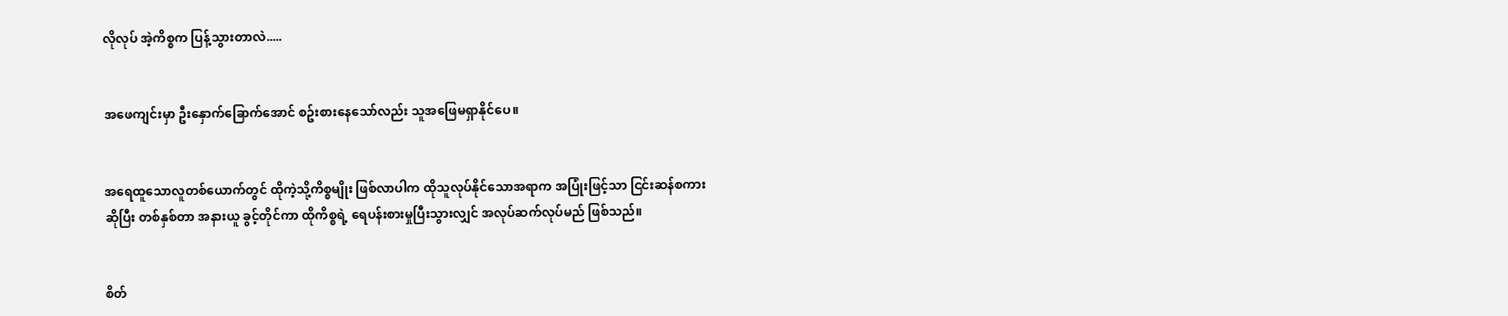လိုလုပ် အဲ့ကိစ္စက ပြန့်သွားတာလဲ.....


အဖေကျင်းမှာ ဦးနှောက်ခြောက်အောင် စဥ်းစားနေသော်လည်း သူအဖြေမရှာနိုင်ပေ။


အရေထူသောလူတစ်ယောက်တွင် ထိုကဲ့သို့ကိစ္စမျိုး ဖြစ်လာပါက ထိုသူလုပ်နိုင်သောအရာက အပြုံးဖြင့်သာ ငြင်းဆန်စကားဆိုပြီး တစ်နှစ်တာ အနားယူ ခွင့်တိုင်ကာ ထိုကိစ္စရဲ့ ရေပန်းစားမှုပြီးသွားလျှင် အလုပ်ဆက်လုပ်မည် ဖြစ်သည်။


စိတ်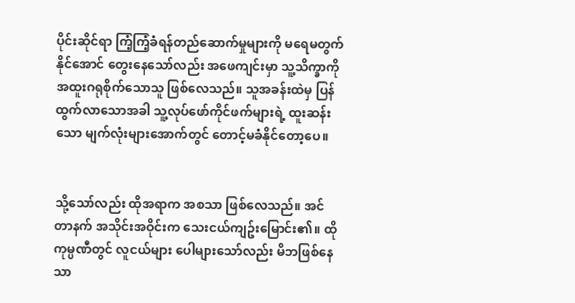ပိုင်းဆိုင်ရာ ကြံ့ကြံ့ခံရန်တည်ဆောက်မှုများကို မရေမတွက်နိုင်အောင် တွေးနေသော်လည်း အဖေကျင်းမှာ သူ့သိက္ခာကို အထူးဂရုစိုက်သောသူ ဖြစ်လေသည်။ သူအခန်းထဲမှ ပြန်ထွက်လာသောအခါ သူ့လုပ်ဖော်ကိုင်ဖက်များရဲ့ ထူးဆန်းသော မျက်လုံးများအောက်တွင် တောင့်မခံနိုင်တော့ပေ။


သို့သော်လည်း ထိုအရာက အစသာ ဖြစ်လေသည်။ အင်တာနက် အသိုင်းအဝိုင်းက သေးငယ်ကျဥ်းမြောင်း၏။ ထိုကုမ္ပဏီတွင် လူငယ်များ ပေါများသော်လည်း မိဘဖြစ်နေသာ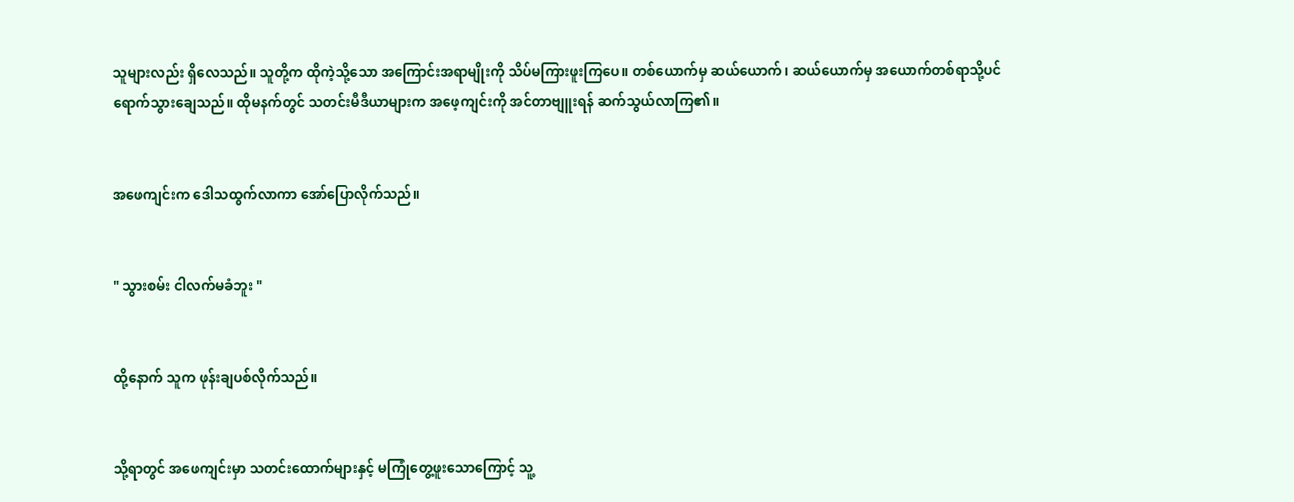သူများလည်း ရှိလေသည်။ သူတို့က ထိုကဲ့သို့သော အကြောင်းအရာမျိုးကို သိပ်မကြားဖူးကြပေ။ တစ်ယောက်မှ ဆယ်ယောက်၊ ဆယ်ယောက်မှ အယောက်တစ်ရာသို့ပင် ရောက်သွားချေသည်။ ထိုမနက်တွင် သတင်းမီဒီယာများက အဖေ့ကျင်းကို အင်တာဗျူးရန် ဆက်သွယ်လာကြ၏။


အဖေကျင်းက ဒေါသထွက်လာကာ အော်ပြောလိုက်သည်။


" သွားစမ်း ငါလက်မခံဘူး "


ထို့နောက် သူက ဖုန်းချပစ်လိုက်သည်။


သို့ရာတွင် အဖေကျင်းမှာ သတင်းထောက်များနှင့် မကြုံတွေ့ဖူးသောကြောင့် သူ့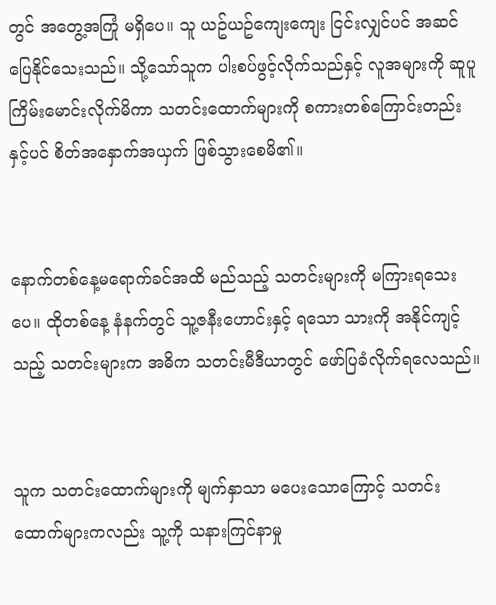တွင် အတွေ့အကြုံ မရှိပေ။ သူ ယဥ်ယဥ်ကျေးကျေး ငြင်းလျှင်ပင် အဆင်ပြေနိုင်သေးသည်။ သို့သော်သူက ပါးစပ်ဖွင့်လိုက်သည်နှင့် လူအများကို ဆူပူကြိမ်းမောင်းလိုက်မိကာ သတင်းထောက်များကို စကားတစ်ကြောင်းတည်းနှင့်ပင် စိတ်အနှောက်အယှက် ဖြစ်သွားစေမိ၏။


နောက်တစ်နေ့မရောက်ခင်အထိ မည်သည့် သတင်းများကို မကြားရသေးပေ။ ထိုတစ်နေ့ နံနက်တွင် သူ့ဇနီးဟောင်းနှင့် ရသော သားကို အနိုင်ကျင့်သည့် သတင်းများက အဓိက သတင်းမီဒီယာတွင် ဖော်ပြခံလိုက်ရလေသည်။


သူက သတင်းထောက်များကို မျက်နှာသာ မပေးသောကြောင့် သတင်းထောက်များကလည်း သူ့ကို သနားကြင်နာမှု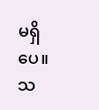မရှိပေ။ သ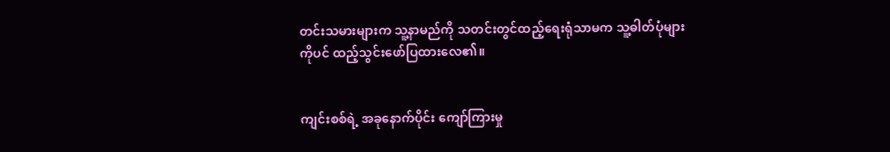တင်းသမားများက သူ့နာမည်ကို သတင်းတွင်ထည့်ရေးရုံသာမက သူ့ဓါတ်ပုံများကိုပင် ထည့်သွင်းဖော်ပြထားလေ၏။


ကျင်းစစ်ရဲ့ အခုနောက်ပိုင်း ကျော်ကြားမှု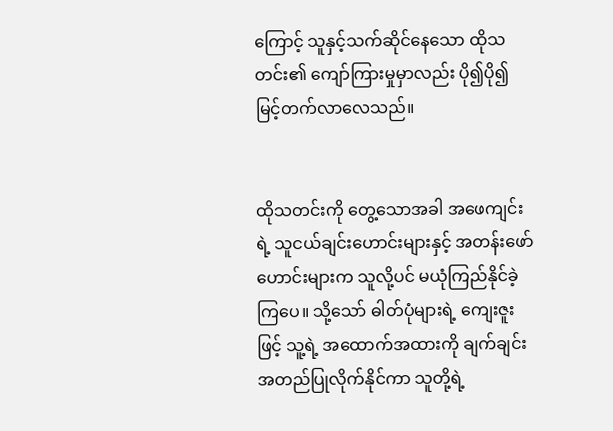ကြောင့် သူနှင့်သက်ဆိုင်နေသော ထိုသတင်း၏ ကျော်ကြားမှုမှာလည်း ပို၍ပို၍ မြင့်တက်လာလေသည်။


ထိုသတင်းကို တွေ့သောအခါ အဖေကျင်းရဲ့ သူငယ်ချင်းဟောင်းများနှင့် အတန်းဖော်ဟောင်းများက သူလို့ပင် မယုံကြည်နိုင်ခဲ့ကြပေ။ သို့သော် ဓါတ်ပုံများရဲ့ ကျေးဇူးဖြင့် သူ့ရဲ့ အထောက်အထားကို ချက်ချင်း အတည်ပြုလိုက်နိုင်ကာ သူတို့ရဲ့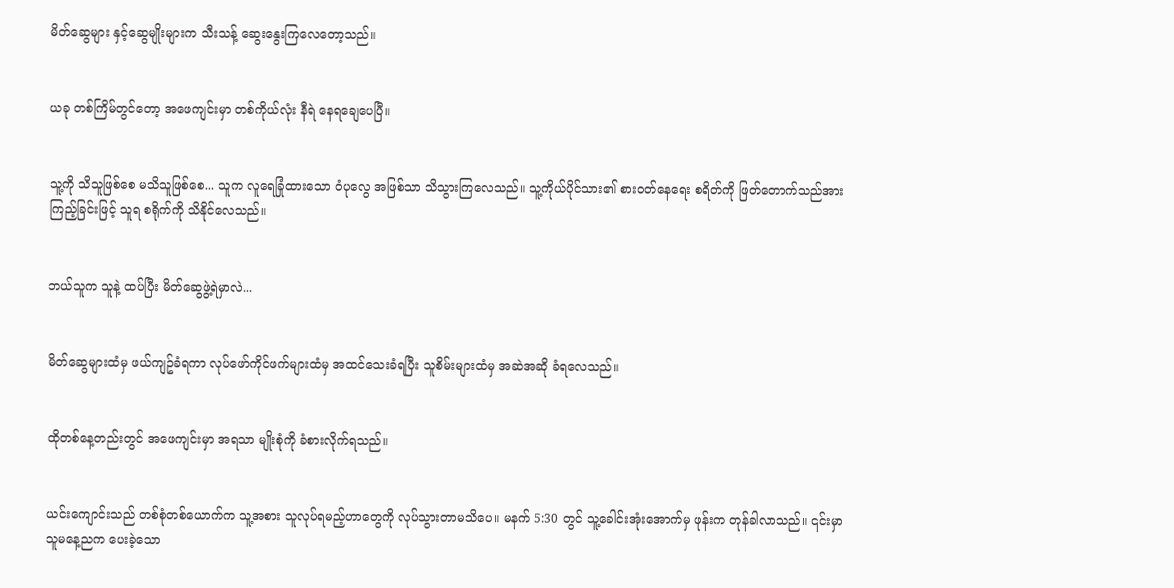မိတ်ဆွေများ နှင့်ဆွေမျိုးများက သီးသန့် ဆွေးနွေးကြလေတော့သည်။


ယခု တစ်ကြိမ်တွင်တော့ အဖေကျင်းမှာ တစ်ကိုယ်လုံး နီရဲ နေရချေပေပြီ။


သူ့ကို သိသူဖြစ်စေ မသိသူဖြစ်စေ... သူက လူရေခြုံထားသော ဝံပုလွေ အဖြစ်သာ သိသွားကြလေသည်။ သူ့ကိုယ်ပိုင်သား၏ စားဝတ်နေရေး စရိတ်ကို ဖြတ်တောက်သည်အား ကြည့်ခြင်းဖြင့် သူရ စရိုက်ကို သိနိုင်လေသည်။


ဘယ်သူက သူနဲ့ ထပ်ပြီး မိတ်ဆွေဖွဲ့ရဲမှာလဲ...


မိတ်ဆွေများထံမှ ဖယ်ကျဥ်ခံရကာ လုပ်ဖော်ကိုင်ဖက်များထံမှ အထင်သေးခံရပြီး သူစိမ်းများထံမှ အဆဲအဆို ခံရလေသည်။


ထိုတစ်နေ့တည်းတွင် အဖေကျင်းမှာ အရသာ မျိုးစုံကို ခံစားလိုက်ရသည်။


ယင်းကျောင်းသည် တစ်စုံတစ်ယောက်က သူ့အစား သူလုပ်ရမည့်ဟာတွေကို လုပ်သွားတာမသိပေ။ မနက် 5:30 တွင် သူ့ခေါင်းအုံးအောက်မှ ဖုန်းက တုန်ခါလာသည်။ ၎င်းမှာ သူမနေ့ညက ပေးခဲ့သော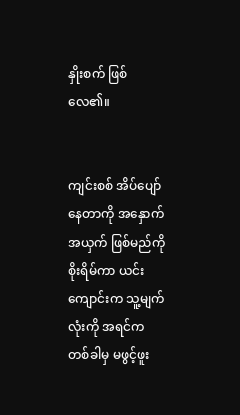နှိုးစက် ဖြစ်လေ၏။


ကျင်းစစ် အိပ်ပျော်နေတာကို အနှောက်အယှက် ဖြစ်မည်ကို စိုးရိမ်ကာ ယင်းကျောင်းက သူ့မျက်လုံးကို အရင်က တစ်ခါမှ မဖွင့်ဖူး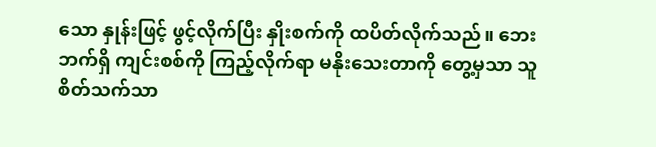သော နှုန်းဖြင့် ဖွင့်လိုက်ပြီး နှိုးစက်ကို ထပိတ်လိုက်သည်။ ဘေးဘက်ရှိ ကျင်းစစ်ကို ကြည့်လိုက်ရာ မနိုးသေးတာကို တွေ့မှသာ သူစိတ်သက်သာ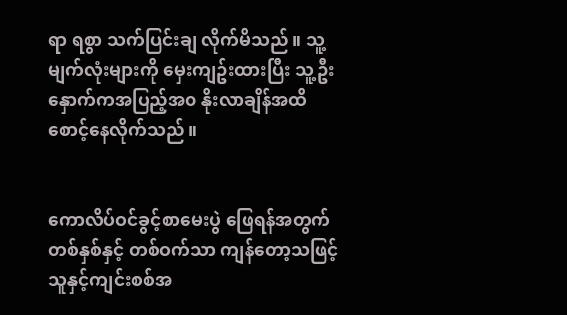ရာ ရစွာ သက်ပြင်းချ လိုက်မိသည်။ သူ့မျက်လုံးများကို မှေးကျဥ်းထားပြီး သူ့ဦးနှောက်ကအပြည့်အ၀ နိုးလာချိန်အထိ စောင့်နေလိုက်သည်။


ကောလိပ်ဝင်ခွင့်စာမေးပွဲ ဖြေရန်အတွက် တစ်နှစ်နှင့် တစ်ဝက်သာ ကျန်တော့သဖြင့် သူနှင့်ကျင်းစစ်အ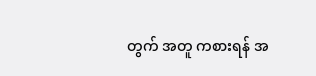တွက် အတူ ကစားရန် အ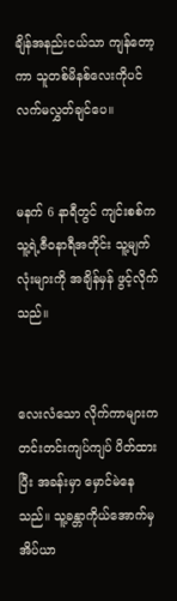ချိန်အနည်းငယ်သာ ကျန်တော့ကာ သူတစ်မိနစ်လေးကိုပင် လက်မလွှတ်ချင်ပေ။


မနက် 6 နာရီတွင် ကျင်းစစ်က သူ့ရဲ့ဇီဝနာရီအတိုင်း သူ့မျက်လုံးများကို အချိန်မှန် ဖွင့်လိုက်သည်။


လေးလံသော လိုက်ကာများက တင်းတင်းကျပ်ကျပ် ပိတ်ထားပြီး အခန်းမှာ မှောင်မဲနေသည်။ သူ့ခန္တာကိုယ်အောက်မှ အိပ်ယာ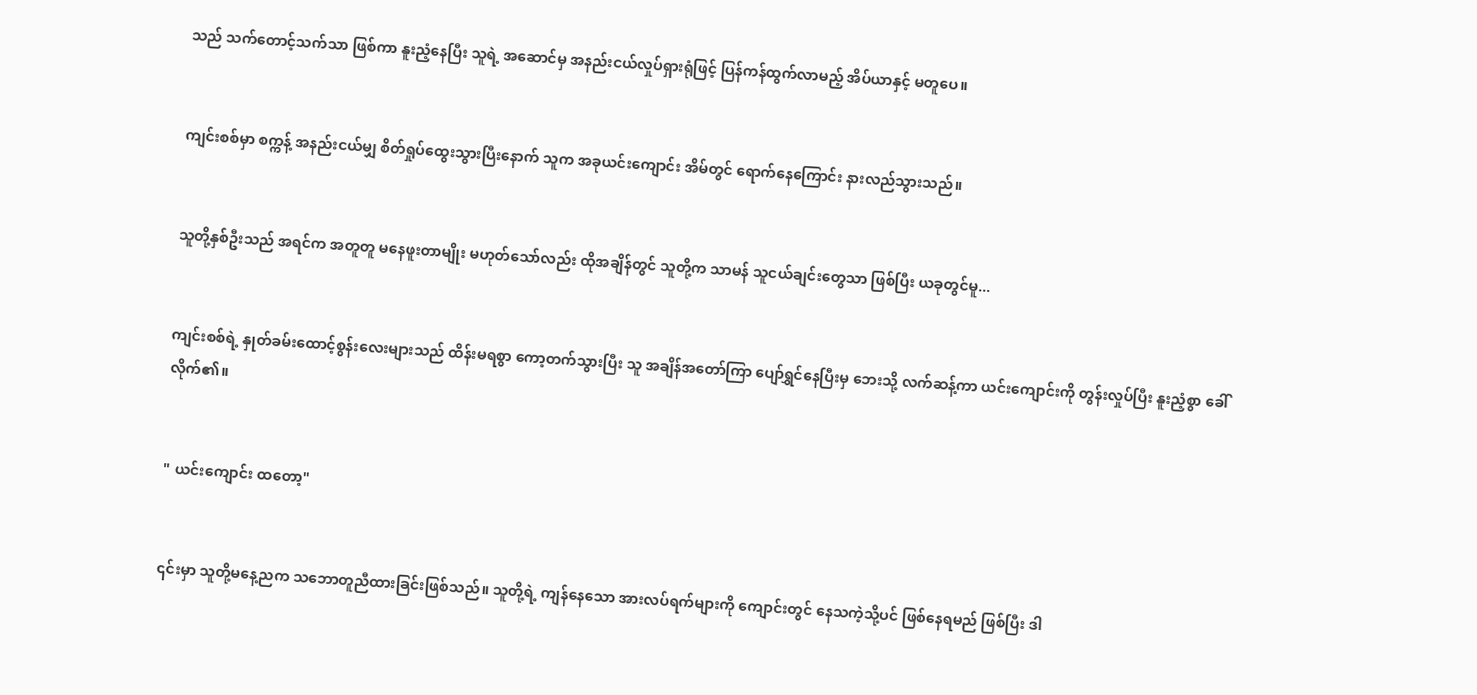သည် သက်တောင့်သက်သာ ဖြစ်ကာ နူးညံ့နေပြီး သူရဲ့ အဆောင်မှ အနည်းငယ်လှုပ်ရှားရုံဖြင့် ပြန်ကန်ထွက်လာမည့် အိပ်ယာနှင့် မတူပေ။


ကျင်းစစ်မှာ စက္ကန့် အနည်းငယ်မျှ စိတ်ရှုပ်ထွေးသွားပြီးနောက် သူက အခုယင်းကျောင်း အိမ်တွင် ရောက်နေကြောင်း နားလည်သွားသည်။


သူတို့နှစ်ဦးသည် အရင်က အတူတူ မနေဖူးတာမျိုး မဟုတ်သော်လည်း ထိုအချိန်တွင် သူတို့က သာမန် သူငယ်ချင်းတွေသာ ဖြစ်ပြီး ယခုတွင်မူ...


ကျင်းစစ်ရဲ့ နှုတ်ခမ်းထောင့်စွန်းလေးများသည် ထိန်းမရစွာ ကော့တက်သွားပြီး သူ အချိန်အတော်ကြာ ပျော်ရွှင်နေပြီးမှ ဘေးသို့ လက်ဆန့်ကာ ယင်းကျောင်းကို တွန်းလှုပ်ပြီး နူးညံ့စွာ ခေါ်လိုက်၏။


" ယင်းကျောင်း ထတော့"


၎င်းမှာ သူတို့မနေ့ညက သဘောတူညီထားခြင်းဖြစ်သည်။ သူတို့ရဲ့ ကျန်နေသော အားလပ်ရက်များကို ကျောင်းတွင် နေသကဲ့သို့ပင် ဖြစ်နေရမည် ဖြစ်ပြီး ဒါ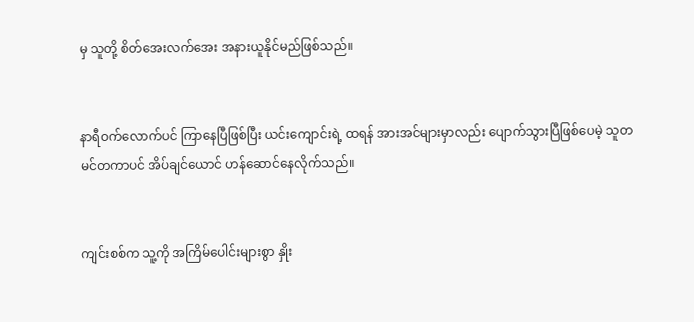မှ သူတို့ စိတ်အေးလက်အေး အနားယူနိုင်မည်ဖြစ်သည်။


နာရီဝက်လောက်ပင် ကြာနေပြီဖြစ်ပြီး ယင်းကျောင်းရဲ့ ထရန် အားအင်များမှာလည်း ပျောက်သွားပြီဖြစ်ပေမဲ့ သူတမင်တကာပင် အိပ်ချင်ယောင် ဟန်ဆောင်နေလိုက်သည်။


ကျင်းစစ်က သူ့ကို အကြိမ်ပေါင်းများစွာ နှိုး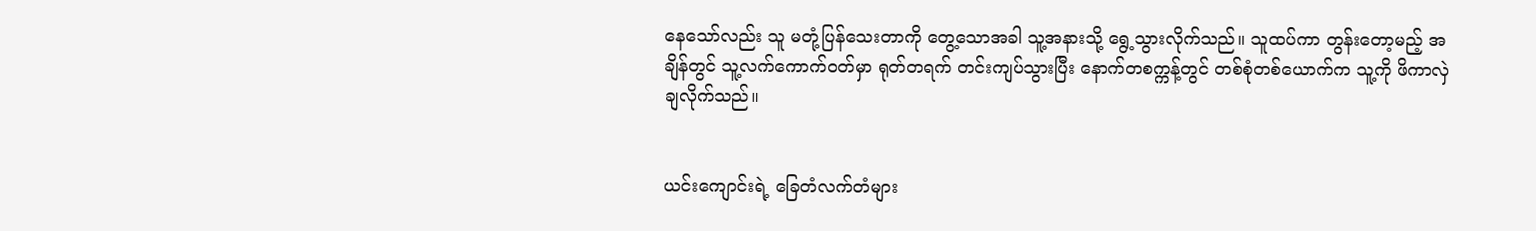နေသော်လည်း သူ မတုံ့ပြန်သေးတာကို တွေ့သောအခါ သူ့အနားသို့ ရွေ့သွားလိုက်သည်။ သူထပ်ကာ တွန်းတော့မည့် အချိန်တွင် သူ့လက်ကောက်ဝတ်မှာ ရုတ်တရက် တင်းကျပ်သွားပြီး နောက်တစက္ကန့်တွင် တစ်စုံတစ်ယောက်က သူ့ကို ဖိကာလှဲချလိုက်သည်။


ယင်းကျောင်းရဲ့ ခြေတံလက်တံများ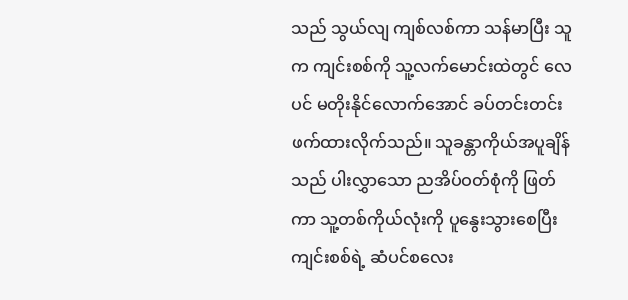သည် သွယ်လျ ကျစ်လစ်ကာ သန်မာပြီး သူက ကျင်းစစ်ကို သူ့လက်မောင်းထဲတွင် လေပင် မတိုးနိုင်လောက်အောင် ခပ်တင်းတင်း ဖက်ထားလိုက်သည်။ သူခန္တာကိုယ်အပူချိန်သည် ပါးလွှာသော ညအိပ်ဝတ်စုံကို ဖြတ်ကာ သူ့တစ်ကိုယ်လုံးကို ပူနွေးသွားစေပြီး ကျင်းစစ်ရဲ့ ဆံပင်စလေး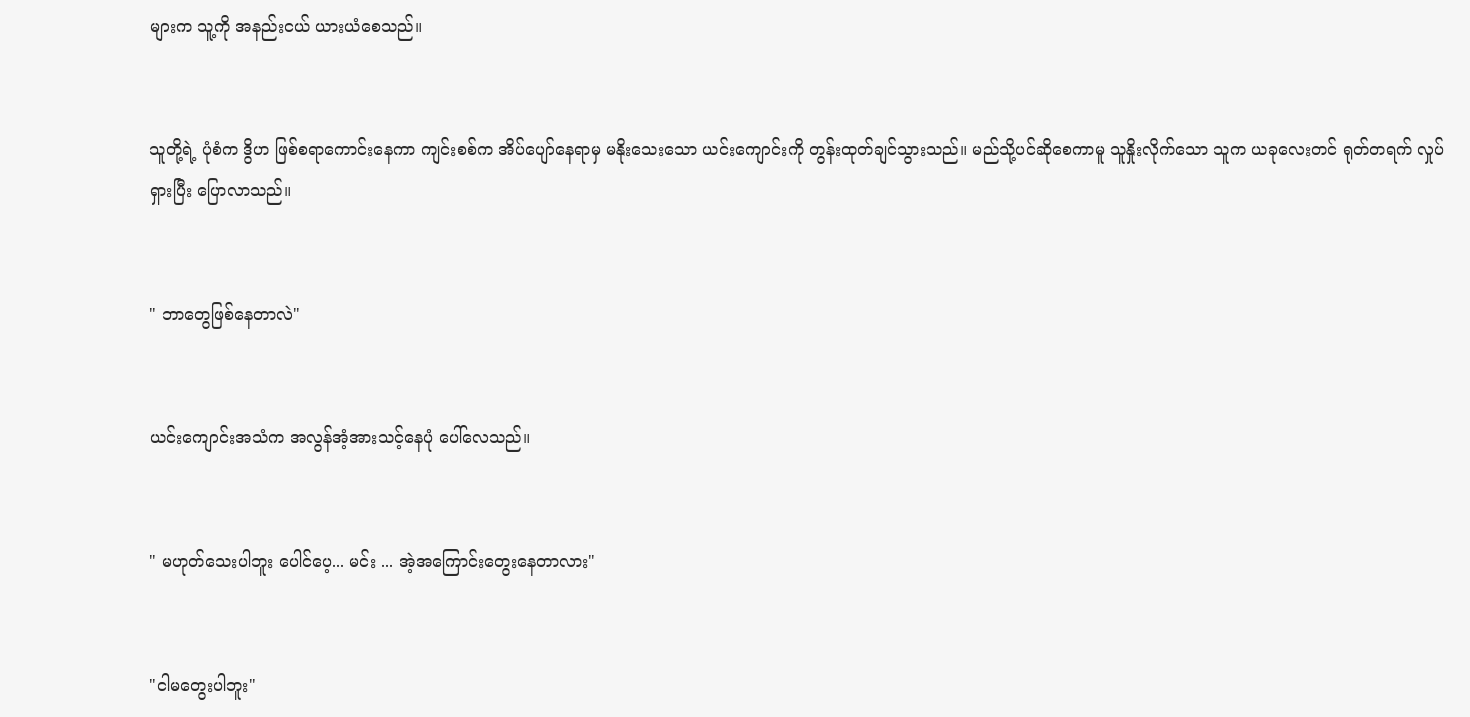များက သူ့ကို အနည်းငယ် ယားယံစေသည်။


သူတို့ရဲ့ ပုံစံက ဒွိဟ ဖြစ်စရာကောင်းနေကာ ကျင်းစစ်က အိပ်ပျော်နေရာမှ မနိုးသေးသော ယင်းကျောင်းကို တွန်းထုတ်ချင်သွားသည်။ မည်သို့ပင်ဆိုစေကာမူ သူနှိုးလိုက်သော သူက ယခုလေးတင် ရုတ်တရက် လှုပ်ရှားပြီး ပြောလာသည်။


" ဘာတွေဖြစ်နေတာလဲ"


ယင်းကျောင်းအသံက အလွန်အံ့အားသင့်နေပုံ ပေါ်လေသည်။


" မဟုတ်သေးပါဘူး ပေါင်ပေ့... မင်း ... အဲ့အကြောင်းတွေးနေတာလား"


"ငါမတွေးပါဘူး"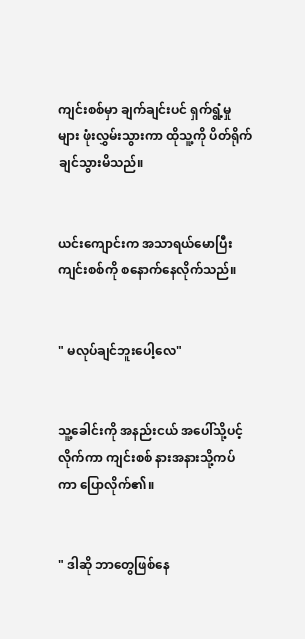ကျင်းစစ်မှာ ချက်ချင်းပင် ရှက်ရွံ့မှုများ ဖုံးလွှမ်းသွားကာ ထိုသူ့ကို ပိတ်ရိုက်ချင်သွားမိသည်။


ယင်းကျောင်းက အသာရယ်မောပြီး ကျင်းစစ်ကို စနောက်နေလိုက်သည်။


" မလုပ်ချင်ဘူးပေါ့လေ"


သူ့ခေါင်းကို အနည်းငယ် အပေါ်သို့ပင့်လိုက်ကာ ကျင်းစစ် နားအနားသို့ကပ်ကာ ပြောလိုက်၏။


" ဒါဆို ဘာတွေဖြစ်နေ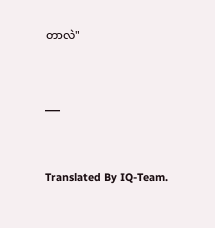တာလဲ"


___


Translated By IQ-Team.